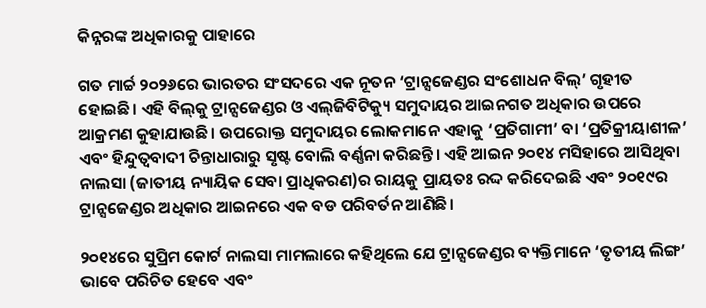କିନ୍ନରଙ୍କ ଅଧିକାରକୁ ପାହାରେ

ଗତ ମାର୍ଚ୍ଚ ୨୦୨୬ରେ ଭାରତର ସଂସଦରେ ଏକ ନୂତନ ‘ଟ୍ରାନ୍ସଜେଣ୍ଡର ସଂଶୋଧନ ବିଲ୍‌’ ଗୃହୀତ ହୋଇଛି। ଏହି ବିଲ୍‌କୁ ଟ୍ରାନ୍ସଜେଣ୍ଡର ଓ ଏଲ୍‌ଜିବିଟିକ୍ୟୁ ସମୁଦାୟର ଆଇନଗତ ଅଧିକାର ଉପରେ ଆକ୍ରମଣ କୁହାଯାଉଛି। ଉପରୋକ୍ତ ସମୁଦାୟର ଲୋକମାନେ ଏହାକୁ ‘ପ୍ରତିଗାମୀ’ ବା ‘ପ୍ରତିକ୍ରୀୟାଶୀଳ’ ଏବଂ ହିନ୍ଦୁତ୍ୱବାଦୀ ଚିନ୍ତାଧାରାରୁ ସୃଷ୍ଟ ବୋଲି ବର୍ଣ୍ଣନା କରିଛନ୍ତି। ଏହି ଆଇନ ୨୦୧୪ ମସିହାରେ ଆସିଥିବା ନାଲସା (ଜାତୀୟ ନ୍ୟାୟିକ ସେବା ପ୍ରାଧିକରଣ)ର ରାୟକୁ ପ୍ରାୟତଃ ରଦ୍ଦ କରିଦେଇଛି ଏବଂ ୨୦୧୯ର ଟ୍ରାନ୍ସଜେଣ୍ଡର ଅଧିକାର ଆଇନରେ ଏକ ବଡ ପରିବର୍ତନ ଆଣିଛି।

୨୦୧୪ରେ ସୁପ୍ରିମ କୋର୍ଟ ନାଲସା ମାମଲାରେ କହିଥିଲେ ଯେ ଟ୍ରାନ୍ସଜେଣ୍ଡର ବ୍ୟକ୍ତିମାନେ ‘ତୃତୀୟ ଲିଙ୍ଗ’ ଭାବେ ପରିଚିତ ହେବେ ଏବଂ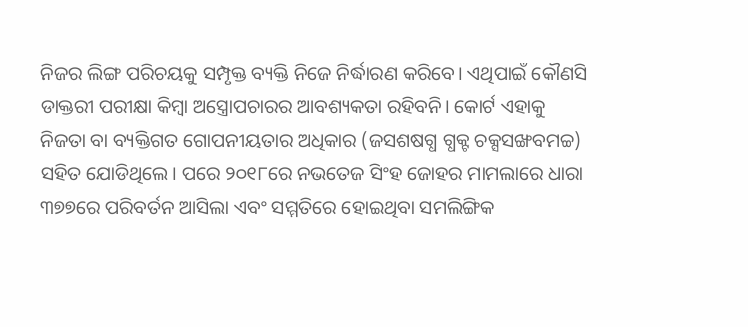ନିଜର ଲିଙ୍ଗ ପରିଚୟକୁ ସମ୍ପୃକ୍ତ ବ୍ୟକ୍ତି ନିଜେ ନିର୍ଦ୍ଧାରଣ କରିବେ। ଏଥିପାଇଁ କୌଣସି ଡାକ୍ତରୀ ପରୀକ୍ଷା କିମ୍ବା ଅସ୍ତ୍ରୋପଚାରର ଆବଶ୍ୟକତା ରହିବନି। କୋର୍ଟ ଏହାକୁ ନିଜତା ବା ବ୍ୟକ୍ତିଗତ ଗୋପନୀୟତାର ଅଧିକାର (ଜସଶଷଗ୍ଧ ଗ୍ଧକ୍ଟ ଚକ୍ସସଙ୍ଖବମଚ୍ଚ) ସହିତ ଯୋଡିଥିଲେ। ପରେ ୨୦୧୮ରେ ନଭତେଜ ସିଂହ ଜୋହର ମାମଲାରେ ଧାରା ୩୭୭ରେ ପରିବର୍ତନ ଆସିଲା ଏବଂ ସମ୍ମତିରେ ହୋଇଥିବା ସମଲିଙ୍ଗିକ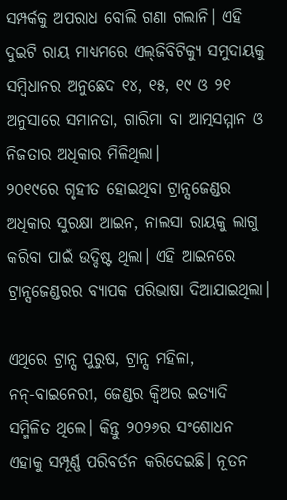ସମ୍ପର୍କକୁ ଅପରାଧ ବୋଲି ଗଣା ଗଲାନି। ଏହି ଦୁଇଟି ରାୟ ମାଧ୍ୟମରେ ଏଲ୍‌ଜିବିଟିକ୍ୟୁ ସମୁଦାୟକୁ ସମ୍ବିଧାନର ଅନୁଛେଦ ୧୪, ୧୫, ୧୯ ଓ ୨୧ ଅନୁସାରେ ସମାନତା, ଗାରିମା ବା ଆତ୍ମସମ୍ମାନ ଓ ନିଜତାର ଅଧିକାର ମିଳିଥିଲା।
୨୦୧୯ରେ ଗୃହୀତ ହୋଇଥିବା ଟ୍ରାନ୍ସଜେଣ୍ଡର ଅଧିକାର ସୁରକ୍ଷା ଆଇନ, ନାଲସା ରାୟକୁ ଲାଗୁ କରିବା ପାଇଁ ଉଦ୍ଦିଷ୍ଟ ଥିଲା। ଏହି ଆଇନରେ ଟ୍ରାନ୍ସଜେଣ୍ଡରର ବ୍ୟାପକ ପରିଭାଷା ଦିଆଯାଇଥିଲା।

ଏଥିରେ ଟ୍ରାନ୍ସ ପୁରୁଷ, ଟ୍ରାନ୍ସ ମହିଳା, ନନ୍‌-ବାଇନେରୀ, ଜେଣ୍ଡର କ୍ୱିଅର ଇତ୍ୟାଦି ସମ୍ମିଳିତ ଥିଲେ। କିନ୍ତୁ ୨୦୨୬ର ସଂଶୋଧନ ଏହାକୁ ସମ୍ପୂର୍ଣ୍ଣ ପରିବର୍ତନ କରିଦେଇଛି। ନୂତନ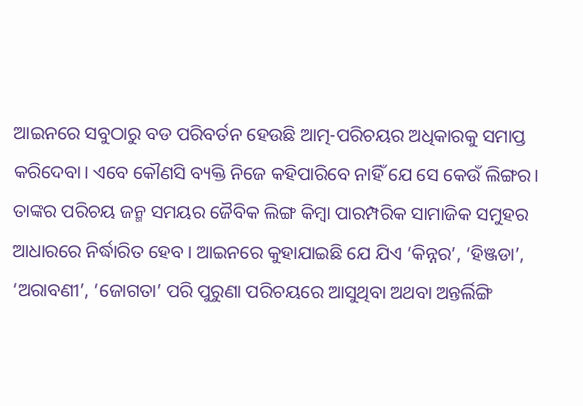ଆଇନରେ ସବୁଠାରୁ ବଡ ପରିବର୍ତନ ହେଉଛି ଆତ୍ମ-ପରିଚୟର ଅଧିକାରକୁ ସମାପ୍ତ କରିଦେବା। ଏବେ କୌଣସି ବ୍ୟକ୍ତି ନିଜେ କହିପାରିବେ ନାହିଁ ଯେ ସେ କେଉଁ ଲିଙ୍ଗର। ତାଙ୍କର ପରିଚୟ ଜନ୍ମ ସମୟର ଜୈବିକ ଲିଙ୍ଗ କିମ୍ବା ପାରମ୍ପରିକ ସାମାଜିକ ସମୁହର ଆଧାରରେ ନିର୍ଦ୍ଧାରିତ ହେବ। ଆଇନରେ କୁହାଯାଇଛି ଯେ ଯିଏ ‘କିନ୍ନର’, ‘ହିଞ୍ଜଡା’, ‘ଅରାବଣୀ’, ‘ଜୋଗତା’ ପରି ପୁରୁଣା ପରିଚୟରେ ଆସୁଥିବା ଅଥବା ଅନ୍ତର୍ଲିଙ୍ଗି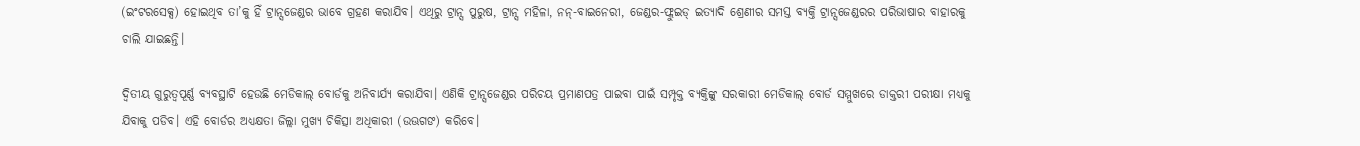(ଇଂଟରସେକ୍ସ) ହୋଇଥିବ ତା’କୁ ହିଁ ଟ୍ରାନ୍ସଜେଣ୍ଡର ଭାବେ ଗ୍ରହଣ କରାଯିବ। ଏଥିରୁ ଟ୍ରାନ୍ସ ପୁରୁଷ, ଟ୍ରାନ୍ସ ମହିଳା, ନନ୍‌-ବାଇନେରୀ, ଜେଣ୍ଡର-ଫ୍ଲୁଇଡ୍‌ ଇତ୍ୟାଦି ଶ୍ରେଣୀର ସମସ୍ତ ବ୍ୟକ୍ତି ଟ୍ରାନ୍ସଜେଣ୍ଡରର ପରିଭାଷାର ବାହାରକୁ ଚାଲି ଯାଇଛନ୍ତି।

ଦ୍ୱିତୀୟ ଗୁରୁତ୍ୱପୂର୍ଣ୍ଣ ବ୍ୟବସ୍ଥାଟି ହେଉଛି ମେଡିକାଲ୍‌ ବୋର୍ଡକୁ ଅନିବାର୍ଯ୍ୟ କରାଯିବା। ଏଣିକି ଟ୍ରାନ୍ସଜେଣ୍ଡର ପରିଚୟ ପ୍ରମାଣପତ୍ର ପାଇବା ପାଇଁ ସମ୍ପୃକ୍ତ ବ୍ୟକ୍ତିଙ୍କୁ ସରକାରୀ ମେଡିକାଲ୍‌ ବୋର୍ଡ ସମ୍ମୁଖରେ ଡାକ୍ତରୀ ପରୀକ୍ଷା ମଧ୍ୟକୁ ଯିବାକୁ ପଡିବ। ଏହି ବୋର୍ଡର ଅଧ୍ୟକ୍ଷତା ଜିଲ୍ଲା ମୁଖ୍ୟ ଚିକିତ୍ସା ଅଧିକାରୀ (ଉଊଗଙ) କରିବେ।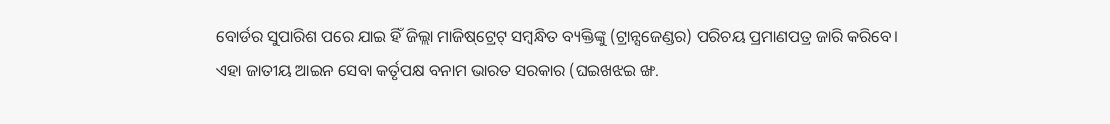ବୋର୍ଡର ସୁପାରିଶ ପରେ ଯାଇ ହିଁ ଜିଲ୍ଲା ମାଜିଷ୍‌ଟ୍ରେଟ୍‌ ସମ୍ବନ୍ଧିତ ବ୍ୟକ୍ତିଙ୍କୁ (ଟ୍ରାନ୍ସଜେଣ୍ଡର) ପରିଚୟ ପ୍ରମାଣପତ୍ର ଜାରି କରିବେ।
ଏହା ଜାତୀୟ ଆଇନ ସେବା କର୍ତୃପକ୍ଷ ବନାମ ଭାରତ ସରକାର (ଘଇଖଝଇ ଙ୍ଖ.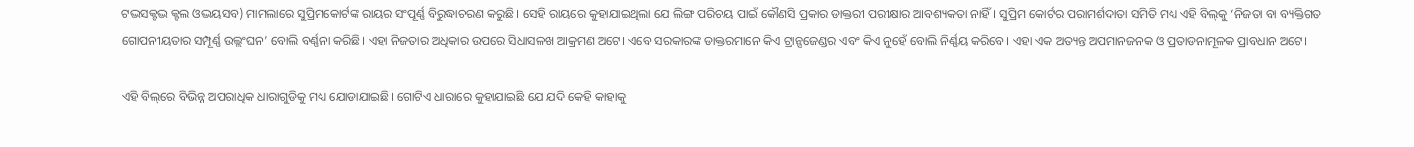ଟଦ୍ଭସକ୍ଟଦ୍ଭ କ୍ଟଲ ଓଦ୍ଭୟସବ) ମାମଲାରେ ସୁପ୍ରିମକୋର୍ଟଙ୍କ ରାୟର ସଂପୂର୍ଣ୍ଣ ବିରୁଦ୍ଧାଚରଣ କରୁଛି। ସେହି ରାୟରେ କୁହାଯାଇଥିଲା ଯେ ଲିଙ୍ଗ ପରିଚୟ ପାଇଁ କୌଣସି ପ୍ରକାର ଡାକ୍ତରୀ ପରୀକ୍ଷାର ଆବଶ୍ୟକତା ନାହିଁ। ସୁପ୍ରିମ କୋର୍ଟର ପରାମର୍ଶଦାତା ସମିତି ମଧ୍ୟ ଏହି ବିଲ୍‌କୁ ‘ନିଜତା ବା ବ୍ୟକ୍ତିଗତ ଗୋପନୀୟତାର ସମ୍ପୂର୍ଣ୍ଣ ଉଲ୍ଲଂଘନ’ ବୋଲି ବର୍ଣ୍ଣନା କରିଛି। ଏହା ନିଜତାର ଅଧିକାର ଉପରେ ସିଧାସଳଖ ଆକ୍ରମଣ ଅଟେ। ଏବେ ସରକାରଙ୍କ ଡାକ୍ତରମାନେ କିଏ ଟ୍ରାନ୍ସଜେଣ୍ଡର ଏବଂ କିଏ ନୁହେଁ ବୋଲି ନିର୍ଣ୍ଣୟ କରିବେ। ଏହା ଏକ ଅତ୍ୟନ୍ତ ଅପମାନଜନକ ଓ ପ୍ରତାଡନାମୂଳକ ପ୍ରାବଧାନ ଅଟେ।

ଏହି ବିଲ୍‌ରେ ବିଭିନ୍ନ ଅପରାଧିକ ଧାରାଗୁଡିକୁ ମଧ୍ୟ ଯୋଡାଯାଇଛି। ଗୋଟିଏ ଧାରାରେ କୁହାଯାଇଛି ଯେ ଯଦି କେହି କାହାକୁ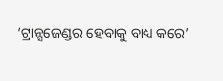‘ଟ୍ରାନ୍ସଜେଣ୍ଡର ହେବାକୁ ବାଧ୍ୟ କରେ’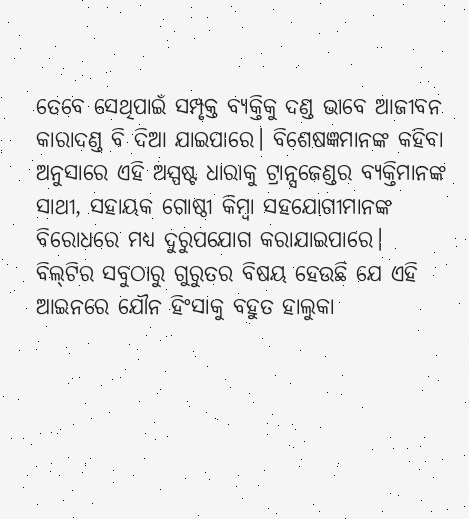ତେବେ ସେଥିପାଇଁ ସମ୍ପୃକ୍ତ ବ୍ୟକ୍ତିକୁ ଦଣ୍ଡ ଭାବେ ଆଜୀବନ କାରାଦଣ୍ଡ ବି ଦିଆ ଯାଇପାରେ। ବିଶେଷଜ୍ଞମାନଙ୍କ କହିବା ଅନୁସାରେ ଏହି ଅସ୍ପଷ୍ଟ ଧାରାକୁ ଟ୍ରାନ୍ସଜେଣ୍ଡର ବ୍ୟକ୍ତିମାନଙ୍କ ସାଥୀ, ସହାୟକ ଗୋଷ୍ଠୀ କିମ୍ବା ସହଯୋଗୀମାନଙ୍କ ବିରୋଧରେ ମଧ୍ୟ ଦୁରୁପଯୋଗ କରାଯାଇପାରେ।
ବିଲ୍‌ଟିର ସବୁଠାରୁ ଗୁରୁତର ବିଷୟ ହେଉଛି ଯେ ଏହି ଆଇନରେ ଯୌନ ହିଂସାକୁ ବହୁତ ହାଲୁକା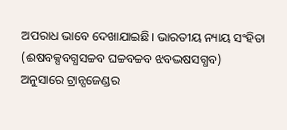ଅପରାଧ ଭାବେ ଦେଖାଯାଇଛି। ଭାରତୀୟ ନ୍ୟାୟ ସଂହିତା (ଈଷବକ୍ସବଗ୍ଧସଚ୍ଚବ ଘଚ୍ଚବଚ୍ଚବ ଝବଦ୍ଭଷସଗ୍ଧବ) ଅନୁସାରେ ଟ୍ରାନ୍ସଜେଣ୍ଡର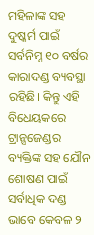ମହିଳାଙ୍କ ସହ ଦୁଷ୍କର୍ମ ପାଇଁ ସର୍ବନିମ୍ନ ୧୦ ବର୍ଷର କାରାଦଣ୍ଡ ବ୍ୟବସ୍ଥା ରହିଛି। କିନ୍ତୁ ଏହି ବିଧେୟକରେ ଟ୍ରାନ୍ସଜେଣ୍ଡର ବ୍ୟକ୍ତିଙ୍କ ସହ ଯୌନ ଶୋଷଣ ପାଇଁ ସର୍ବାଧିକ ଦଣ୍ଡ ଭାବେ କେବଳ ୨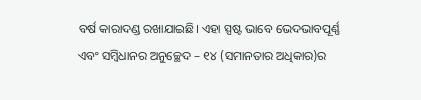ବର୍ଷ କାରାଦଣ୍ଡ ରଖାଯାଇଛି। ଏହା ସ୍ପଷ୍ଟ ଭାବେ ଭେଦଭାବପୂର୍ଣ୍ଣ ଏବଂ ସମ୍ବିଧାନର ଅନୁଚ୍ଛେଦ – ୧୪ (ସମାନତାର ଅଧିକାର)ର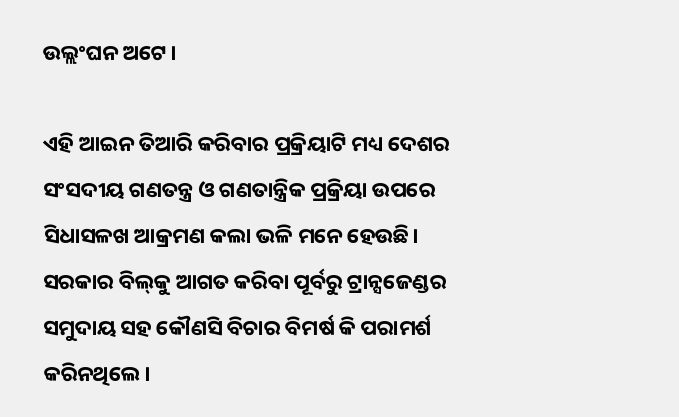ଉଲ୍ଲଂଘନ ଅଟେ।

ଏହି ଆଇନ ତିଆରି କରିବାର ପ୍ରକ୍ରିୟାଟି ମଧ୍ୟ ଦେଶର ସଂସଦୀୟ ଗଣତନ୍ତ୍ର ଓ ଗଣତାନ୍ତ୍ରିକ ପ୍ରକ୍ରିୟା ଉପରେ ସିଧାସଳଖ ଆକ୍ରମଣ କଲା ଭଳି ମନେ ହେଉଛି। ସରକାର ବିଲ୍‌କୁ ଆଗତ କରିବା ପୂର୍ବରୁ ଟ୍ରାନ୍ସଜେଣ୍ଡର ସମୁଦାୟ ସହ କୌଣସି ବିଚାର ବିମର୍ଷ କି ପରାମର୍ଶ କରିନଥିଲେ।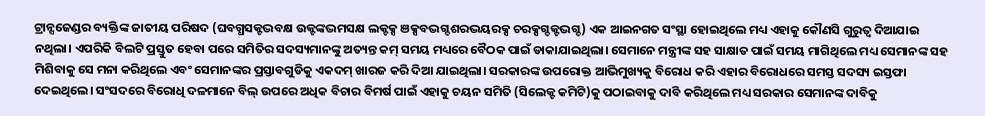ଟ୍ରାନ୍ସଜେଣ୍ଡର ବ୍ୟକ୍ତିଙ୍କ ଜାତୀୟ ପରିଷଦ (ଘବଗ୍ଧସକ୍ଟଦ୍ଭବକ୍ଷ ଉକ୍ଟଙ୍କଦ୍ଭମସକ୍ଷ ଲକ୍ଟକ୍ସ ଞକ୍ସବଦ୍ଭଗ୍ଦଶରଦ୍ଭୟରକ୍ସ ଚରକ୍ସଗ୍ଦକ୍ଟଦ୍ଭଗ୍ଦ) ଏକ ଆଇନଗତ ସଂସ୍ଥା ହୋଇଥିଲେ ମଧ୍ୟ ଏହାକୁ କୌଣସି ଗୁରୁତ୍ୱ ଦିଆଯାଇ ନଥିଲା। ଏପରିକି ବିଲଟି ପ୍ରସ୍ତୁତ ହେବା ପରେ ସମିତିର ସଦସ୍ୟମାନଙ୍କୁ ଅତ୍ୟନ୍ତ କମ୍‌ ସମୟ ମଧ୍ୟରେ ବୈଠକ ପାଇଁ ଡାକାଯାଇଥିଲା। ସେମାନେ ମନ୍ତ୍ରୀଙ୍କ ସହ ସାକ୍ଷାତ ପାଇଁ ସମୟ ମାଗିଥିଲେ ମଧ୍ୟ ସେମାନଙ୍କ ସହ ମିଶିବାକୁ ସେ ମନା କରିଥିଲେ ଏବଂ ସେମାନଙ୍କର ପ୍ରସ୍ତାବଗୁଡିକୁ ଏକଦମ୍‌ ଖାରଜ କରି ଦିଆ ଯାଇଥିଲା। ସରକାରଙ୍କ ଉପରୋକ୍ତ ଆଭିମୁଖ୍ୟକୁ ବିରୋଧ କରି ଏହାର ବିରୋଧରେ ସମସ୍ତ ସଦସ୍ୟ ଇସ୍ତଫା ଦେଇଥିଲେ। ସଂସଦରେ ବିରୋଧି ଦଳମାନେ ବିଲ୍‌ ଉପରେ ଅଧିକ ବିଚାର ବିମର୍ଷ ପାଇଁ ଏହାକୁ ଚୟନ ସମିତି (ସିଲେକ୍ଟ କମିଟି)କୁ ପଠାଇବାକୁ ଦାବି କରିଥିଲେ ମଧ୍ୟ ସରକାର ସେମାନଙ୍କ ଦାବିକୁ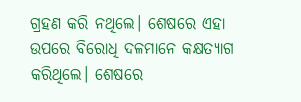ଗ୍ରହଣ କରି ନଥିଲେ। ଶେଷରେ ଏହା ଉପରେ ବିରୋଧି ଦଳମାନେ କକ୍ଷତ୍ୟାଗ କରିଥିଲେ। ଶେଷରେ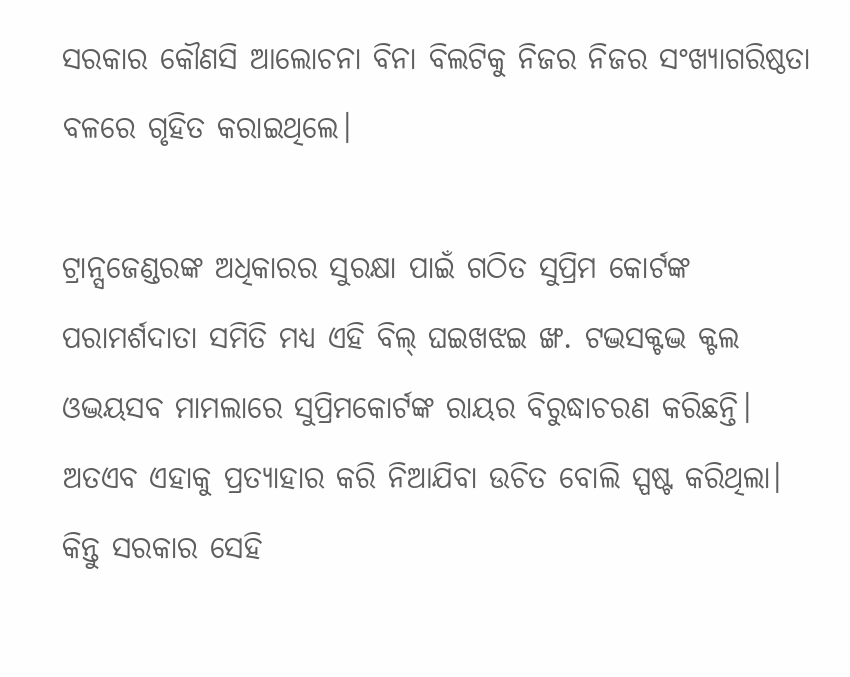ସରକାର କୌଣସି ଆଲୋଚନା ବିନା ବିଲଟିକୁ ନିଜର ନିଜର ସଂଖ୍ୟାଗରିଷ୍ଠତା ବଳରେ ଗୃହିତ କରାଇଥିଲେ।

ଟ୍ରାନ୍ସଜେଣ୍ଡରଙ୍କ ଅଧିକାରର ସୁରକ୍ଷା ପାଇଁ ଗଠିତ ସୁପ୍ରିମ କୋର୍ଟଙ୍କ ପରାମର୍ଶଦାତା ସମିତି ମଧ୍ୟ ଏହି ବିଲ୍‌ ଘଇଖଝଇ ଙ୍ଖ. ଟଦ୍ଭସକ୍ଟଦ୍ଭ କ୍ଟଲ ଓଦ୍ଭୟସବ ମାମଲାରେ ସୁପ୍ରିମକୋର୍ଟଙ୍କ ରାୟର ବିରୁଦ୍ଧାଚରଣ କରିଛନ୍ତି। ଅତଏବ ଏହାକୁ ପ୍ରତ୍ୟାହାର କରି ନିଆଯିବା ଉଚିତ ବୋଲି ସ୍ପଷ୍ଟ କରିଥିଲା। କିନ୍ତୁ ସରକାର ସେହି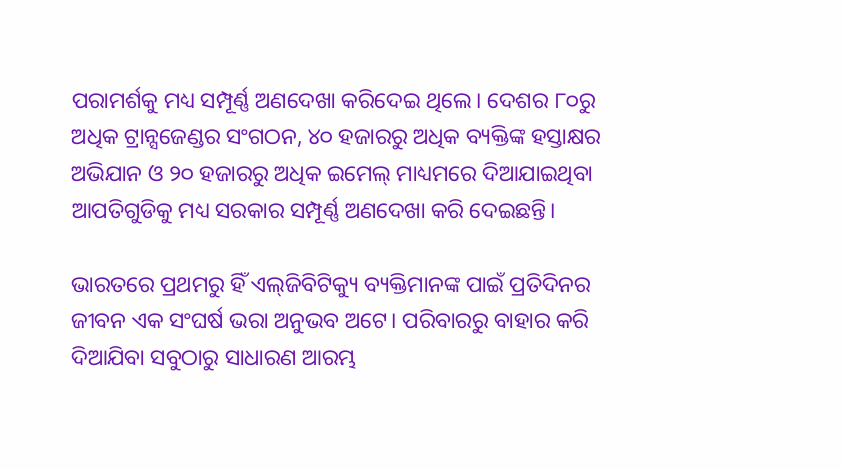ପରାମର୍ଶକୁ ମଧ୍ୟ ସମ୍ପୂର୍ଣ୍ଣ ଅଣଦେଖା କରିଦେଇ ଥିଲେ। ଦେଶର ୮୦ରୁ ଅଧିକ ଟ୍ରାନ୍ସଜେଣ୍ଡର ସଂଗଠନ, ୪୦ ହଜାରରୁ ଅଧିକ ବ୍ୟକ୍ତିଙ୍କ ହସ୍ତାକ୍ଷର ଅଭିଯାନ ଓ ୨୦ ହଜାରରୁ ଅଧିକ ଇମେଲ୍‌ ମାଧ୍ୟମରେ ଦିଆଯାଇଥିବା ଆପତିଗୁଡିକୁ ମଧ୍ୟ ସରକାର ସମ୍ପୂର୍ଣ୍ଣ ଅଣଦେଖା କରି ଦେଇଛନ୍ତି।

ଭାରତରେ ପ୍ରଥମରୁ ହିଁ ଏଲ୍‌ଜିବିଟିକ୍ୟୁ ବ୍ୟକ୍ତିମାନଙ୍କ ପାଇଁ ପ୍ରତିଦିନର ଜୀବନ ଏକ ସଂଘର୍ଷ ଭରା ଅନୁଭବ ଅଟେ। ପରିବାରରୁ ବାହାର କରି ଦିଆଯିବା ସବୁଠାରୁ ସାଧାରଣ ଆରମ୍ଭ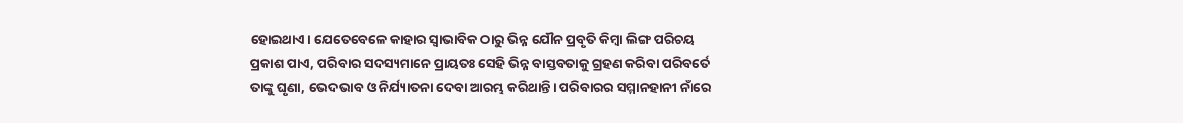ହୋଇଥାଏ। ଯେତେବେଳେ କାହାର ସ୍ୱାଭାବିକ ଠାରୁ ଭିନ୍ନ ଯୌନ ପ୍ରବୃତି କିମ୍ବା ଲିଙ୍ଗ ପରିଚୟ ପ୍ରକାଶ ପାଏ, ପରିବାର ସଦସ୍ୟମାନେ ପ୍ରାୟତଃ ସେହି ଭିନ୍ନ ବାସ୍ତବତାକୁ ଗ୍ରହଣ କରିବା ପରିବର୍ତେ ତାଙ୍କୁ ଘୃଣା, ଭେଦଭାବ ଓ ନିର୍ଯ୍ୟାତନା ଦେବା ଆରମ୍ଭ କରିଥାନ୍ତି। ପରିବାରର ସମ୍ମାନହାନୀ ନାଁରେ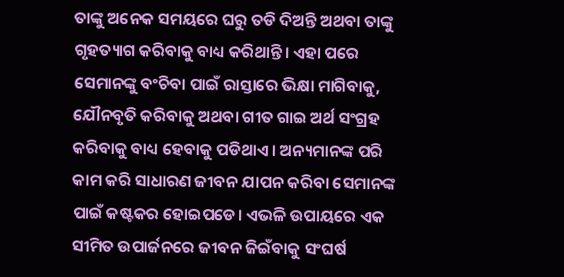ତାଙ୍କୁ ଅନେକ ସମୟରେ ଘରୁ ତଡି ଦିଅନ୍ତି ଅଥବା ତାଙ୍କୁ ଗୃହତ୍ୟାଗ କରିବାକୁ ବାଧ୍ୟ କରିଥାନ୍ତି। ଏହା ପରେ ସେମାନଙ୍କୁ ବଂଚିବା ପାଇଁ ରାସ୍ତାରେ ଭିକ୍ଷା ମାଗିବାକୁ, ଯୌନବୃତି କରିବାକୁ ଅଥବା ଗୀତ ଗାଇ ଅର୍ଥ ସଂଗ୍ରହ କରିବାକୁ ବାଧ୍ୟ ହେବାକୁ ପଡିଥାଏ। ଅନ୍ୟମାନଙ୍କ ପରି କାମ କରି ସାଧାରଣ ଜୀବନ ଯାପନ କରିବା ସେମାନଙ୍କ ପାଇଁ କଷ୍ଟକର ହୋଇପଡେ। ଏଭଳି ଉପାୟରେ ଏକ ସୀମିତ ଉପାର୍ଜନରେ ଜୀବନ ଜିଇଁବାକୁ ସଂଘର୍ଷ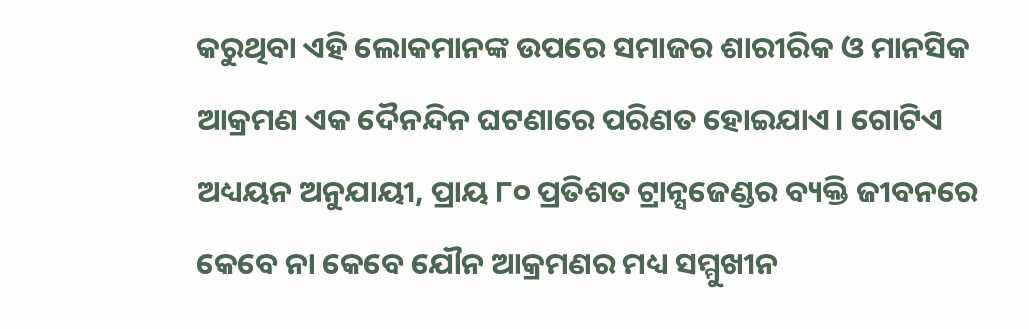କରୁଥିବା ଏହି ଲୋକମାନଙ୍କ ଉପରେ ସମାଜର ଶାରୀରିକ ଓ ମାନସିକ ଆକ୍ରମଣ ଏକ ଦୈନନ୍ଦିନ ଘଟଣାରେ ପରିଣତ ହୋଇଯାଏ। ଗୋଟିଏ ଅଧ୍ୟୟନ ଅନୁଯାୟୀ, ପ୍ରାୟ ୮୦ ପ୍ରତିଶତ ଟ୍ରାନ୍ସଜେଣ୍ଡର ବ୍ୟକ୍ତି ଜୀବନରେ କେବେ ନା କେବେ ଯୌନ ଆକ୍ରମଣର ମଧ୍ୟ ସମ୍ମୁଖୀନ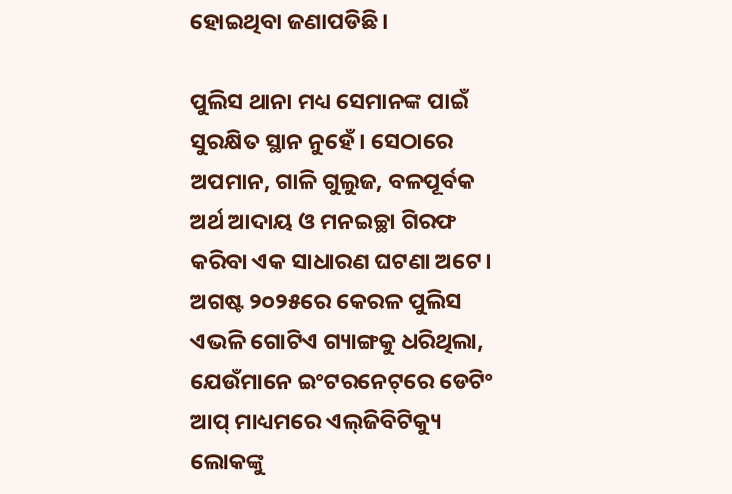ହୋଇଥିବା ଜଣାପଡିଛି।

ପୁଲିସ ଥାନା ମଧ୍ୟ ସେମାନଙ୍କ ପାଇଁ ସୁରକ୍ଷିତ ସ୍ଥାନ ନୁହେଁ। ସେଠାରେ ଅପମାନ, ଗାଳି ଗୁଲୁଜ, ବଳପୂର୍ବକ ଅର୍ଥ ଆଦାୟ ଓ ମନଇଚ୍ଛା ଗିରଫ କରିବା ଏକ ସାଧାରଣ ଘଟଣା ଅଟେ। ଅଗଷ୍ଟ ୨୦୨୫ରେ କେରଳ ପୁଲିସ ଏଭଳି ଗୋଟିଏ ଗ୍ୟାଙ୍ଗକୁ ଧରିଥିଲା, ଯେଉଁମାନେ ଇଂଟରନେଟ୍‌ରେ ଡେଟିଂ ଆପ୍‌ ମାଧ୍ୟମରେ ଏଲ୍‌ଜିବିଟିକ୍ୟୁ ଲୋକଙ୍କୁ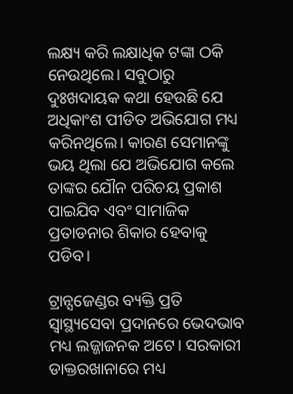ଲକ୍ଷ୍ୟ କରି ଲକ୍ଷାଧିକ ଟଙ୍କା ଠକି ନେଉଥିଲେ। ସବୁଠାରୁ ଦୁଃଖଦାୟକ କଥା ହେଉଛି ଯେ ଅଧିକାଂଶ ପୀଡିତ ଅଭିଯୋଗ ମଧ୍ୟ କରିନଥିଲେ। କାରଣ ସେମାନଙ୍କୁ ଭୟ ଥିଲା ଯେ ଅଭିଯୋଗ କଲେ ତାଙ୍କର ଯୌନ ପରିଚୟ ପ୍ରକାଶ ପାଇଯିବ ଏବଂ ସାମାଜିକ ପ୍ରତାଡନାର ଶିକାର ହେବାକୁ ପଡିବ।

ଟ୍ରାନ୍ସଜେଣ୍ଡର ବ୍ୟକ୍ତି ପ୍ରତି ସ୍ୱାସ୍ଥ୍ୟସେବା ପ୍ରଦାନରେ ଭେଦଭାବ ମଧ୍ୟ ଲଜ୍ଜାଜନକ ଅଟେ। ସରକାରୀ ଡାକ୍ତରଖାନାରେ ମଧ୍ୟ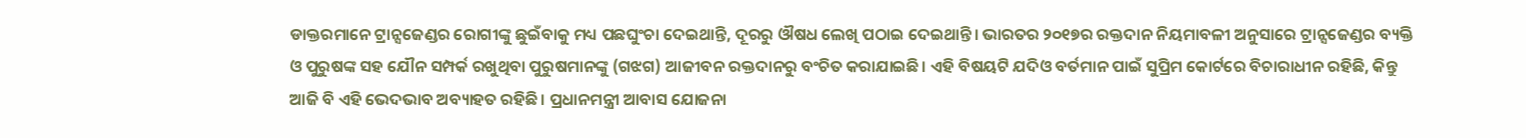ଡାକ୍ତରମାନେ ଟ୍ରାନ୍ସଜେଣ୍ଡର ରୋଗୀଙ୍କୁ ଛୁଇଁବାକୁ ମଧ୍ୟ ପଛଘୁଂଚା ଦେଇଥାନ୍ତି, ଦୂରରୁ ଔଷଧ ଲେଖି ପଠାଇ ଦେଇଥାନ୍ତି। ଭାରତର ୨୦୧୭ର ରକ୍ତଦାନ ନିୟମାବଳୀ ଅନୁସାରେ ଟ୍ରାନ୍ସଜେଣ୍ଡର ବ୍ୟକ୍ତି ଓ ପୁରୁଷଙ୍କ ସହ ଯୌନ ସମ୍ପର୍କ ରଖୁଥିବା ପୁରୁଷମାନଙ୍କୁ (ଗଝଗ) ଆଜୀବନ ରକ୍ତଦାନରୁ ବଂଚିତ କରାଯାଇଛି। ଏହି ବିଷୟଟି ଯଦିଓ ବର୍ତମାନ ପାଇଁ ସୁପ୍ରିମ କୋର୍ଟରେ ବିଚାରାଧୀନ ରହିଛି, କିନ୍ତୁ ଆଜି ବି ଏହି ଭେଦଭାବ ଅବ୍ୟାହତ ରହିଛି। ପ୍ରଧାନମନ୍ତ୍ରୀ ଆବାସ ଯୋଜନା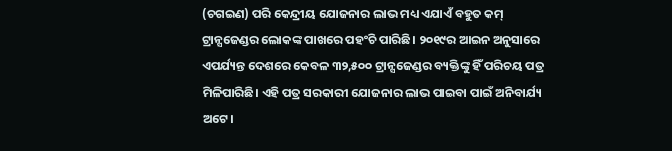(ଚଗଇଣ) ପରି କେନ୍ଦ୍ରୀୟ ଯୋଜନାର ଲାଭ ମଧ୍ୟ ଏଯାଏଁ ବହୁତ କମ୍‌ ଟ୍ରାନ୍ସଜେଣ୍ଡର ଲୋକଙ୍କ ପାଖରେ ପହଂଚି ପାରିଛି। ୨୦୧୯ର ଆଇନ ଅନୁସାରେ ଏପର୍ଯ୍ୟନ୍ତ ଦେଶରେ କେବଳ ୩୨,୫୦୦ ଟ୍ରାନ୍ସଜେଣ୍ଡର ବ୍ୟକ୍ତିଙ୍କୁ ହିଁ ପରିଚୟ ପତ୍ର ମିଳିପାରିଛି। ଏହି ପତ୍ର ସରକାରୀ ଯୋଜନାର ଲାଭ ପାଇବା ପାଇଁ ଅନିବାର୍ଯ୍ୟ ଅଟେ।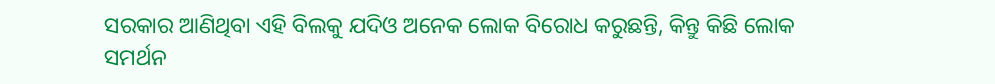ସରକାର ଆଣିଥିବା ଏହି ବିଲକୁ ଯଦିଓ ଅନେକ ଲୋକ ବିରୋଧ କରୁଛନ୍ତି, କିନ୍ତୁ କିଛି ଲୋକ ସମର୍ଥନ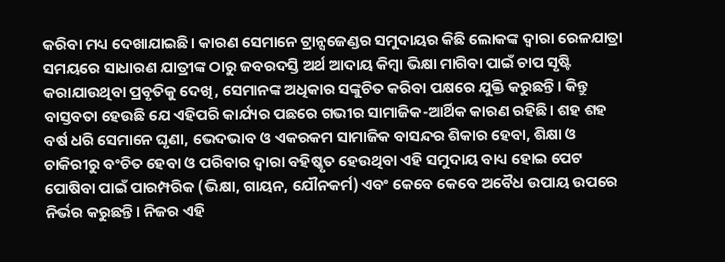କରିବା ମଧ୍ୟ ଦେଖାଯାଇଛି। କାରଣ ସେମାନେ ଟ୍ରାନ୍ସଜେଣ୍ଡର ସମୁଦାୟର କିଛି ଲୋକଙ୍କ ଦ୍ୱାରା ରେଳଯାତ୍ରା ସମୟରେ ସାଧାରଣ ଯାତ୍ରୀଙ୍କ ଠାରୁ ଜବରଦସ୍ତି ଅର୍ଥ ଆଦାୟ କିମ୍ବା ଭିକ୍ଷା ମାଗିବା ପାଇଁ ଚାପ ସୃଷ୍ଟି କରାଯାଉଥିବା ପ୍ରବୃତିକୁ ଦେଖି, ସେମାନଙ୍କ ଅଧିକାର ସଙ୍କୁଚିତ କରିବା ପକ୍ଷରେ ଯୁକ୍ତି କରୁଛନ୍ତି। କିନ୍ତୁ ବାସ୍ତବତା ହେଉଛି ଯେ ଏହିପରି କାର୍ଯ୍ୟର ପଛରେ ଗଭୀର ସାମାଜିକ-ଆର୍ଥିକ କାରଣ ରହିଛି। ଶହ ଶହ ବର୍ଷ ଧରି ସେମାନେ ଘୃଣା, ଭେଦଭାବ ଓ ଏକରକମ ସାମାଜିକ ବାସନ୍ଦର ଶିକାର ହେବା, ଶିକ୍ଷା ଓ ଚାକିରୀରୁ ବଂଚିତ ହେବା ଓ ପରିବାର ଦ୍ୱାରା ବହିଷ୍କୃତ ହେଉଥିବା ଏହି ସମୁଦାୟ ବାଧ୍ୟ ହୋଇ ପେଟ ପୋଷିବା ପାଇଁ ପାରମ୍ପରିକ (ଭିକ୍ଷା, ଗାୟନ, ଯୌନକର୍ମ) ଏବଂ କେବେ କେବେ ଅବୈଧ ଉପାୟ ଉପରେ ନିର୍ଭର କରୁଛନ୍ତି। ନିଜର ଏହି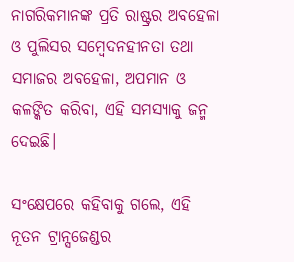ନାଗରିକମାନଙ୍କ ପ୍ରତି ରାଷ୍ଟ୍ରର ଅବହେଳା ଓ ପୁଲିସର ସମ୍ବେଦନହୀନତା ତଥା ସମାଜର ଅବହେଳା, ଅପମାନ ଓ କଳଙ୍କିତ କରିବା, ଏହି ସମସ୍ୟାକୁ ଜନ୍ମ ଦେଇଛି।

ସଂକ୍ଷେପରେ କହିବାକୁ ଗଲେ, ଏହି ନୂତନ ଟ୍ରାନ୍ସଜେଣ୍ଡର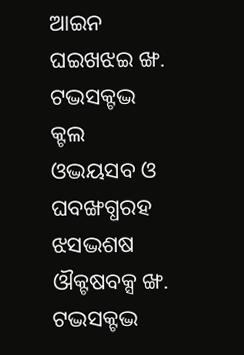ଆଇନ ଘଇଖଝଇ ଙ୍ଖ. ଟଦ୍ଭସକ୍ଟଦ୍ଭ କ୍ଟଲ ଓଦ୍ଭୟସବ ଓ ଘବଙ୍ଖଗ୍ଧରହ ଝସଦ୍ଭଶଷ ଔକ୍ଟଷବକ୍ସ ଙ୍ଖ. ଟଦ୍ଭସକ୍ଟଦ୍ଭ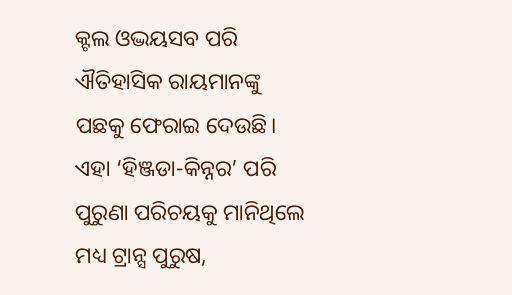କ୍ଟଲ ଓଦ୍ଭୟସବ ପରି ଐତିହାସିକ ରାୟମାନଙ୍କୁ ପଛକୁ ଫେରାଇ ଦେଉଛି। ଏହା ‘ହିଞ୍ଜଡା-କିନ୍ନର’ ପରି ପୁରୁଣା ପରିଚୟକୁ ମାନିଥିଲେ ମଧ୍ୟ ଟ୍ରାନ୍ସ ପୁରୁଷ,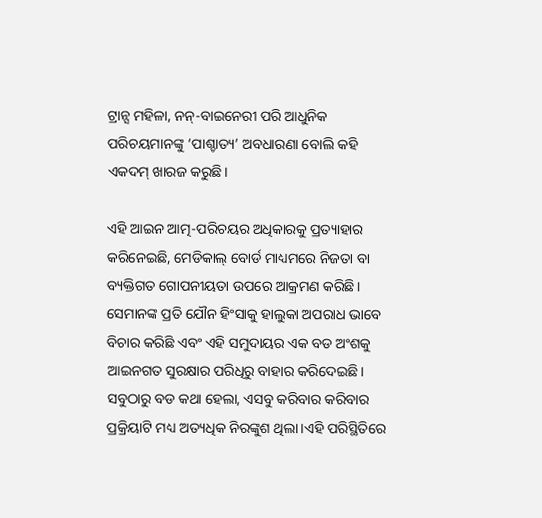ଟ୍ରାନ୍ସ ମହିଳା, ନନ୍‌-ବାଇନେରୀ ପରି ଆଧୁନିକ ପରିଚୟମାନଙ୍କୁ ‘ପାଶ୍ଚାତ୍ୟ’ ଅବଧାରଣା ବୋଲି କହି ଏକଦମ୍‌ ଖାରଜ କରୁଛି।

ଏହି ଆଇନ ଆତ୍ମ-ପରିଚୟର ଅଧିକାରକୁ ପ୍ରତ୍ୟାହାର କରିନେଇଛି, ମେଡିକାଲ୍‌ ବୋର୍ଡ ମାଧ୍ୟମରେ ନିଜତା ବା ବ୍ୟକ୍ତିଗତ ଗୋପନୀୟତା ଉପରେ ଆକ୍ରମଣ କରିଛି। ସେମାନଙ୍କ ପ୍ରତି ଯୌନ ହିଂସାକୁ ହାଲୁକା ଅପରାଧ ଭାବେ ବିଚାର କରିଛି ଏବଂ ଏହି ସମୁଦାୟର ଏକ ବଡ ଅଂଶକୁ ଆଇନଗତ ସୁରକ୍ଷାର ପରିଧିରୁ ବାହାର କରିଦେଇଛି। ସବୁଠାରୁ ବଡ କଥା ହେଲା, ଏସବୁ କରିବାର କରିବାର ପ୍ରକ୍ରିୟାଟି ମଧ୍ୟ ଅତ୍ୟଧିକ ନିରଙ୍କୁଶ ଥିଲା।ଏହି ପରିସ୍ଥିତିରେ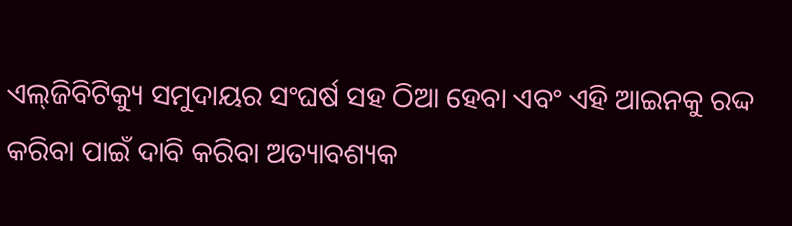ଏଲ୍‌ଜିବିଟିକ୍ୟୁ ସମୁଦାୟର ସଂଘର୍ଷ ସହ ଠିଆ ହେବା ଏବଂ ଏହି ଆଇନକୁ ରଦ୍ଦ କରିବା ପାଇଁ ଦାବି କରିବା ଅତ୍ୟାବଶ୍ୟକ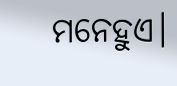ମନେହୁଏ।